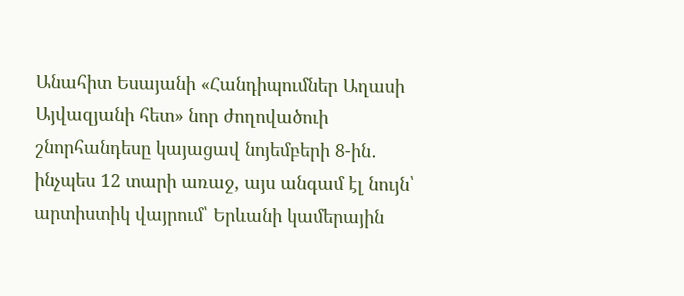Անահիտ Եսայանի «Հանդիպումներ Աղասի Այվազյանի հետ» նոր ժողովածուի շնորհանդեսը կայացավ նոյեմբերի 8-ին․ ինչպես 12 տարի առաջ, այս անգամ էլ նույն՝ արտիստիկ վայրում՝ Երևանի կամերային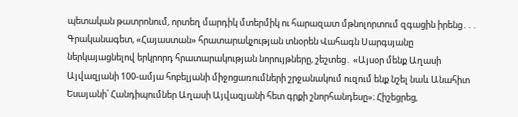պետական թատրոնում, որտեղ մարդիկ մտերմիկ ու հարազատ մթնոլորտում զգացին իրենց․․․
Գրականագետ, «Հայաստան» հրատարակչության տնօրեն Վահագն Սարգսյանը ներկայացնելով երկրորդ հրատարակության նորույթները, շեշտեց․ «Այսօր մենք Աղասի Այվազյանի 100-ամյա հոբելյանի միջոցառումների շրջանակում ուզում ենք նշել նաև Անահիտ Եսայանի՝ Հանդիպումներ Աղասի Այվազյանի հետ գրքի շնորհանդեսը»։ Հիշեցրեց,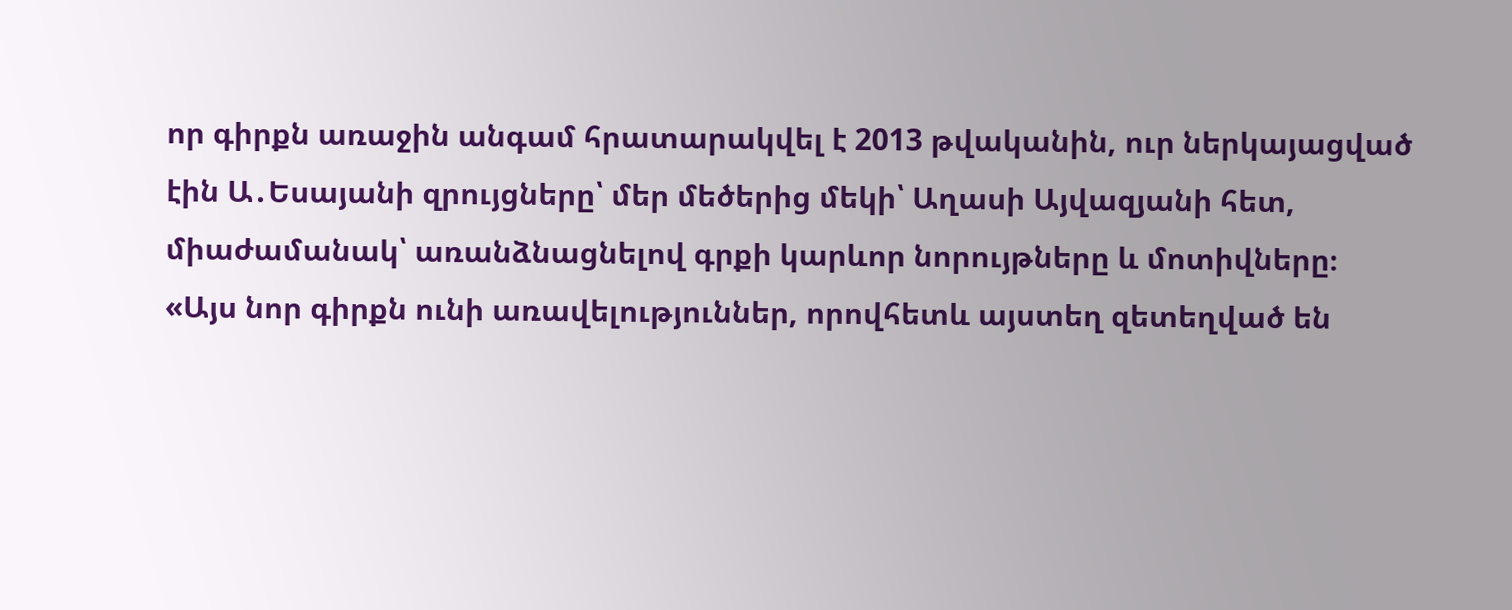որ գիրքն առաջին անգամ հրատարակվել է 2013 թվականին, ուր ներկայացված էին Ա․Եսայանի զրույցները՝ մեր մեծերից մեկի՝ Աղասի Այվազյանի հետ, միաժամանակ՝ առանձնացնելով գրքի կարևոր նորույթները և մոտիվները։
«Այս նոր գիրքն ունի առավելություններ, որովհետև այստեղ զետեղված են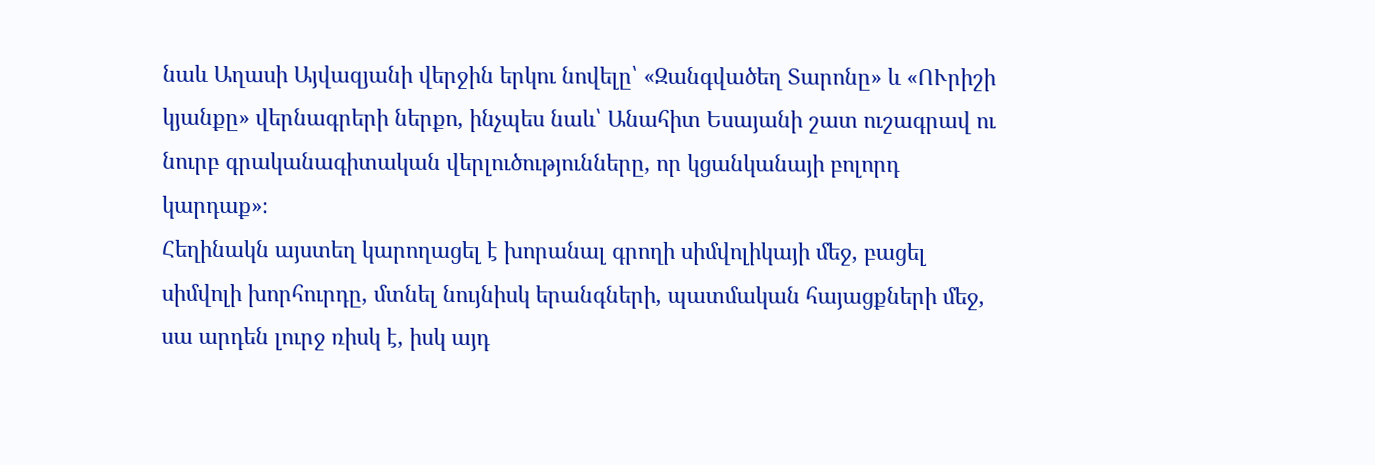նաև Աղասի Այվազյանի վերջին երկու նովելը՝ «Զանգվածեղ Տարոնը» և «ՈՒրիշի կյանքը» վերնագրերի ներքո, ինչպես նաև՝ Անահիտ Եսայանի շատ ուշագրավ ու նուրբ գրականագիտական վերլուծությունները, որ կցանկանայի բոլորդ կարդաք»։
Հեղինակն այստեղ կարողացել է խորանալ գրողի սիմվոլիկայի մեջ, բացել սիմվոլի խորհուրդը, մտնել նույնիսկ երանգների, պատմական հայացքների մեջ, սա արդեն լուրջ ռիսկ է, իսկ այդ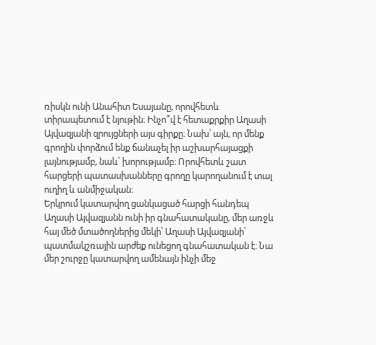ռիսկն ունի Անահիտ Եսայանը, որովհետև տիրապետում է նյութին։ Ինչո՞վ է հետաքրքիր Աղասի Այվազյանի զրույցների այս գիրքը։ Նախ՝ այն, որ մենք գրողին փորձում ենք ճանաչել իր աշխարհայացքի լայնությամբ, նաև՝ խորությամբ։ Որովհետև շատ հարցերի պատասխանները գրողը կարողանում է տալ ուղիղ և անմիջական։
Երկրում կատարվող ցանկացած հարցի հանդեպ Աղասի Այվազյանն ունի իր գնահատականը, մեր առջև հայ մեծ մտածողներից մեկի՝ Աղասի Այվազյանի՝ պատմակշռային արժեք ունեցող գնահատական է։ Նա մեր շուրջը կատարվող ամենայն ինչի մեջ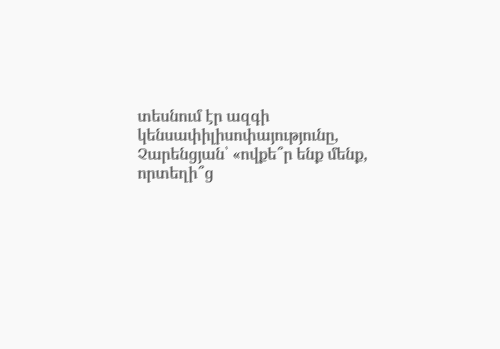տեսնում էր ազգի կենսափիլիսոփայությունը, Չարենցյան՝ «ովքե՞ր ենք մենք, որտեղի՞ց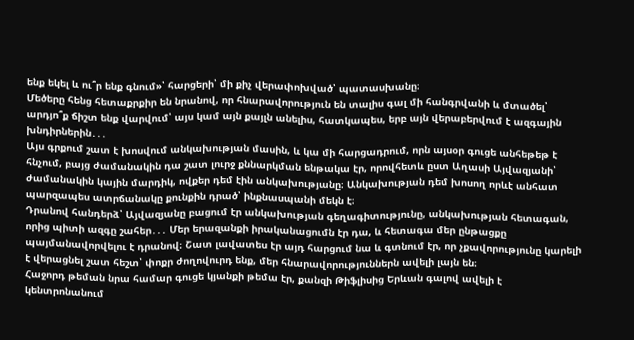ենք եկել և ու՞ր ենք գնում»՝ հարցերի՝ մի քիչ վերափոխված՝ պատասխանը։
Մեծերը հենց հետաքրքիր են նրանով, որ հնարավորություն են տալիս գալ մի հանգրվանի և մտածել՝ արդյո՞ք ճիշտ ենք վարվում՝ այս կամ այն քայլն անելիս, հատկապես, երբ այն վերաբերվում է ազգային խնդիրներին․․․
Այս գրքում շատ է խոսվում անկախության մասին, և կա մի հարցադրում, որն այսօր գուցե անհեթեթ է հնչում, բայց ժամանակին դա շատ լուրջ քննարկման ենթակա էր, որովհետև ըստ Աղասի Այվազյանի՝ ժամանակին կային մարդիկ, ովքեր դեմ էին անկախությանը։ Անկախության դեմ խոսող որևէ անհատ պարզապես ատրճանակը քունքին դրած՝ ինքնասպանի մեկն է։
Դրանով հանդերձ՝ Այվազյանը բացում էր անկախության գեղագիտությունը, անկախության հետագան, որից պիտի ազգը շահեր․․․ Մեր երազանքի իրականացումն էր դա, և հետագա մեր ընթացքը պայմանավորվելու է դրանով։ Շատ լավատես էր այդ հարցում նա և գտնում էր, որ չքավորությունը կարելի է վերացնել շատ հեշտ՝ փոքր ժողովուրդ ենք, մեր հնարավորություններն ավելի լայն են։
Հաջորդ թեման նրա համար գուցե կյանքի թեմա էր, քանզի Թիֆլիսից Երևան գալով ավելի է կենտրոնանում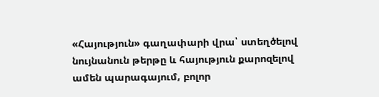«Հայություն» գաղափարի վրա՝ ստեղծելով նույնանուն թերթը և հայություն քարոզելով ամեն պարագայում, բոլոր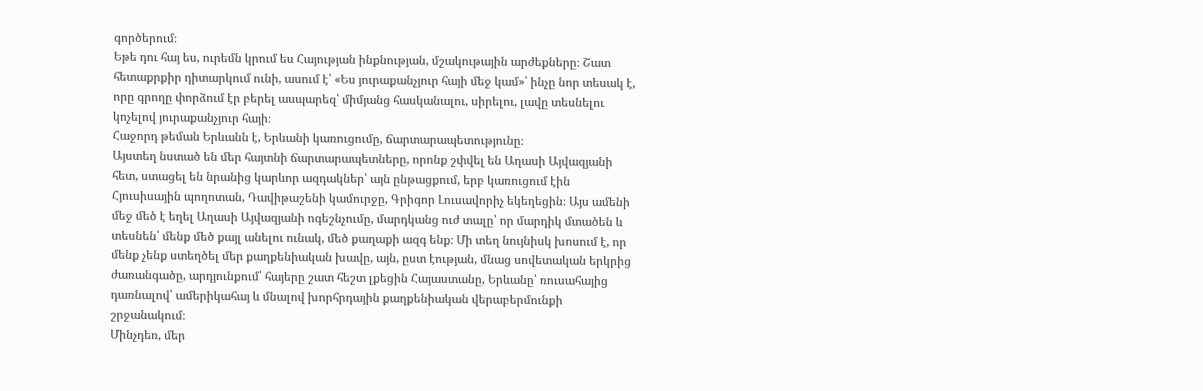գործերում։
Եթե դու հայ ես, ուրեմն կրում ես Հայության ինքնության, մշակութային արժեքները։ Շատ հետաքրքիր դիտարկում ունի, ասում է՝ «Ես յուրաքանչյուր հայի մեջ կամ»՝ ինչը նոր տեսակ է, որը գրողը փորձում էր բերել ասպարեզ՝ միմյանց հասկանալու, սիրելու, լավը տեսնելու կոչելով յուրաքանչյուր հայի։
Հաջորդ թեման Երևանն է, Երևանի կառուցումը, ճարտարապետությունը։
Այստեղ նստած են մեր հայտնի ճարտարապետները, որոնք շփվել են Աղասի Այվազյանի հետ, ստացել են նրանից կարևոր ազդակներ՝ այն ընթացքում, երբ կառուցում էին Հյուսիսային պողոտան, Դավիթաշենի կամուրջը, Գրիգոր Լուսավորիչ եկեղեցին։ Այս ամենի մեջ մեծ է եղել Աղասի Այվազյանի ոգեշնչումը, մարդկանց ուժ տալը՝ որ մարդիկ մտածեն և տեսնեն՝ մենք մեծ քայլ անելու ունակ, մեծ քաղաքի ազգ ենք։ Մի տեղ նույնիսկ խոսում է, որ մենք չենք ստեղծել մեր քաղքենիական խավը, այն, ըստ էության, մնաց սովետական երկրից ժառանգածը, արդյունքում՝ հայերը շատ հեշտ լքեցին Հայաստանը, Երևանը՝ ռուսահայից դառնալով՝ ամերիկահայ և մնալով խորհրդային քաղքենիական վերաբերմունքի շրջանակում։
Մինչդեռ, մեր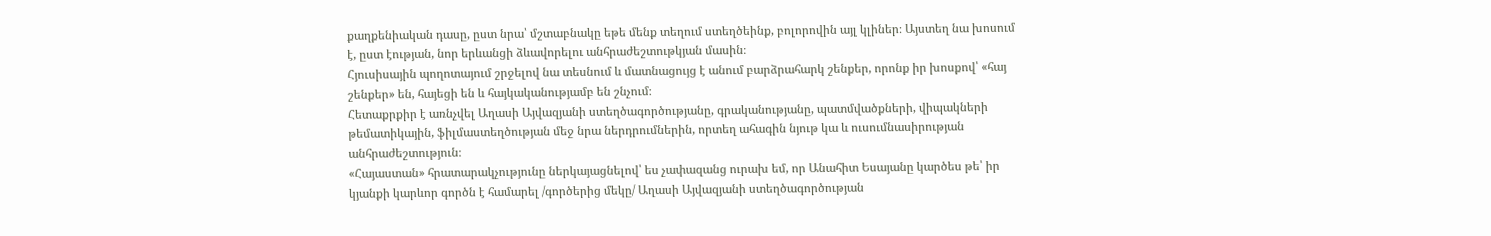քաղքենիական դասը, ըստ նրա՝ մշտաբնակը եթե մենք տեղում ստեղծեինք, բոլորովին այլ կլիներ։ Այստեղ նա խոսում է, ըստ էության, նոր երևանցի ձևավորելու անհրաժեշտութկյան մասին։
Հյուսիսային պողոտայում շրջելով նա տեսնում և մատնացույց է անում բարձրահարկ շենքեր, որոնք իր խոսքով՝ «հայ շենքեր» են, հայեցի են և հայկականությամբ են շնչում։
Հետաքրքիր է առնչվել Աղասի Այվազյանի ստեղծագործությանը, գրականությանը, պատմվածքների, վիպակների թեմատիկային, ֆիլմաստեղծության մեջ նրա ներդրումներին, որտեղ ահագին նյութ կա և ուսումնասիրության անհրաժեշտություն։
«Հայաստան» հրատարակչությունը ներկայացնելով՝ ես չափազանց ուրախ եմ, որ Անահիտ Եսայանը կարծես թե՝ իր կյանքի կարևոր գործն է համարել /գործերից մեկը/ Աղասի Այվազյանի ստեղծագործության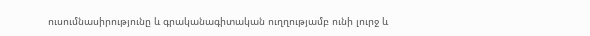ուսումնասիրությունը և գրականագիտական ուղղությամբ ունի լուրջ և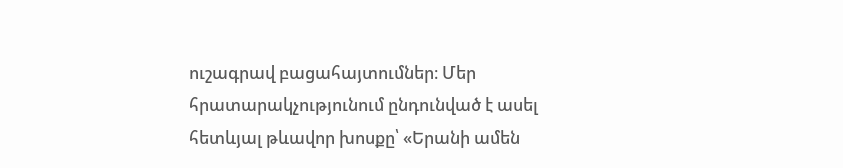ուշագրավ բացահայտումներ։ Մեր հրատարակչությունում ընդունված է ասել հետևյալ թևավոր խոսքը՝ «Երանի ամեն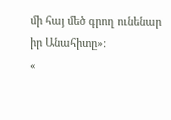մի հայ մեծ գրող ունենար իր Անահիտը»։
«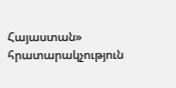Հայաստան» հրատարակչություն